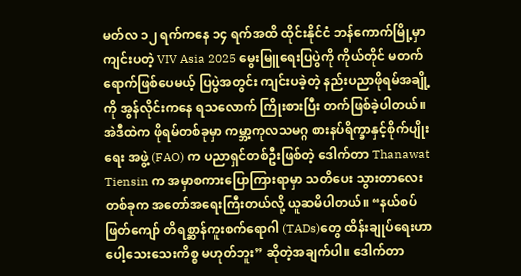မတ်လ ၁၂ ရက်ကနေ ၁၄ ရက်အထိ ထိုင်းနိုင်ငံ ဘန်ကောက်မြို့မှာ ကျင်းပတဲ့ VIV Asia 2025 မွေးမြူရေးပြပွဲကို ကိုယ်တိုင် မတက်ရောက်ဖြစ်ပေမယ့် ပြပွဲအတွင်း ကျင်းပခဲ့တဲ့ နည်းပညာဖိုရမ်အချို့ကို အွန်လိုင်းကနေ ရသလောက် ကြိုးစားပြီး တက်ဖြစ်ခဲ့ပါတယ်။ အဲဒီထဲက ဖိုရမ်တစ်ခုမှာ ကမ္ဘာ့ကုလသမဂ္ဂ စားနပ်ရိက္ခာနှင့်စိုက်ပျိုးရေး အဖွဲ့ (FAO) က ပညာရှင်တစ်ဦးဖြစ်တဲ့ ဒေါက်တာ Thanawat Tiensin က အမှာစကားပြောကြားရာမှာ သတိပေး သွားတာလေးတစ်ခုက အတော်အရေးကြီးတယ်လို့ ယူဆမိပါတယ်။ “နယ်စပ်ဖြတ်ကျော် တိရစ္ဆာန်ကူးစက်ရောဂါ (TADs)တွေ ထိန်းချုပ်ရေးဟာ ပေါ့သေးသေးကိစ္စ မဟုတ်ဘူး” ဆိုတဲ့အချက်ပါ။ ဒေါက်တာ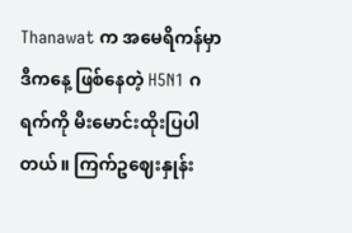Thanawat က အမေရိကန်မှာ ဒီကနေ့ ဖြစ်နေတဲ့ H5N1 ဂရက်ကို မီးမောင်းထိုးပြပါတယ်။ ကြက်ဥဈေးနှုန်း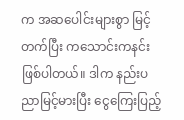က အဆပေါင်းများစွာ မြင့်တက်ပြီး ကသောင်းကနင်း ဖြစ်ပါတယ်။ ဒါက နည်းပညာမြင့်မားပြီး ငွေကြေးပြည့်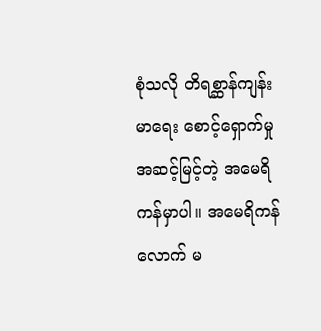စုံသလို တိရစ္ဆာန်ကျန်းမာရေး စောင့်ရှောက်မှု အဆင့်မြင့်တဲ့ အမေရိကန်မှာပါ။ အမေရိကန်လောက် မ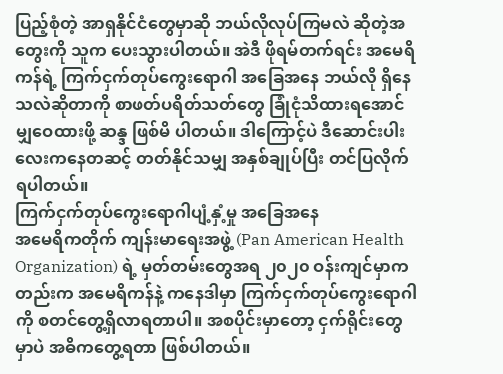ပြည့်စုံတဲ့ အာရှနိုင်ငံတွေမှာဆို ဘယ်လိုလုပ်ကြမလဲ ဆိုတဲ့အတွေးကို သူက ပေးသွားပါတယ်။ အဲဒီ ဖိုရမ်တက်ရင်း အမေရိကန်ရဲ့ ကြက်ငှက်တုပ်ကွေးရောဂါ အခြေအနေ ဘယ်လို ရှိနေသလဲဆိုတာကို စာဖတ်ပရိတ်သတ်တွေ ခြုံငုံသိထားရအောင် မျှဝေထားဖို့ ဆန္ဒ ဖြစ်မိ ပါတယ်။ ဒါကြောင့်ပဲ ဒီဆောင်းပါးလေးကနေတဆင့် တတ်နိုင်သမျှ အနှစ်ချုပ်ပြီး တင်ပြလိုက်ရပါတယ်။
ကြက်ငှက်တုပ်ကွေးရောဂါပျံ့နှံ့မှု အခြေအနေ
အမေရိကတိုက် ကျန်းမာရေးအဖွဲ့ (Pan American Health Organization) ရဲ့ မှတ်တမ်းတွေအရ ၂၀၂၀ ဝန်းကျင်မှာကတည်းက အမေရိကန်နဲ့ ကနေဒါမှာ ကြက်ငှက်တုပ်ကွေးရောဂါ ကို စတင်တွေ့ရှိလာရတာပါ။ အစပိုင်းမှာတော့ ငှက်ရိုင်းတွေမှာပဲ အဓိကတွေ့ရတာ ဖြစ်ပါတယ်။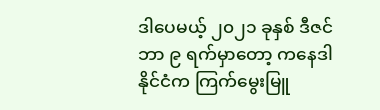ဒါပေမယ့် ၂၀၂၁ ခုနှစ် ဒီဇင်ဘာ ၉ ရက်မှာတော့ ကနေဒါနိုင်ငံက ကြက်မွေးမြူ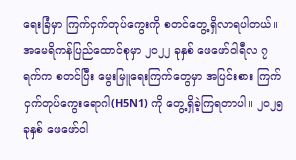ရေးခြံမှာ ကြက်ငှက်တုပ်ကွေးကို စတင်တွေ့ရှိလာရပါတယ်။
အမေရိကန်ပြည်ထောင်စုမှာ ၂၀၂၂ ခုနှစ် ဖေဖော်ဝါရီလ ၇ ရက်က စတင်ပြီး မွေးမြူရေးကြက်တွေမှာ အပြင်းစား ကြက်ငှက်တုပ်ကွေးရောဂါ(H5N1) ကို တွေ့ရှိခဲ့ကြရတာပါ။ ၂၀၂၅ ခုနှစ် ဖေဖော်ဝါ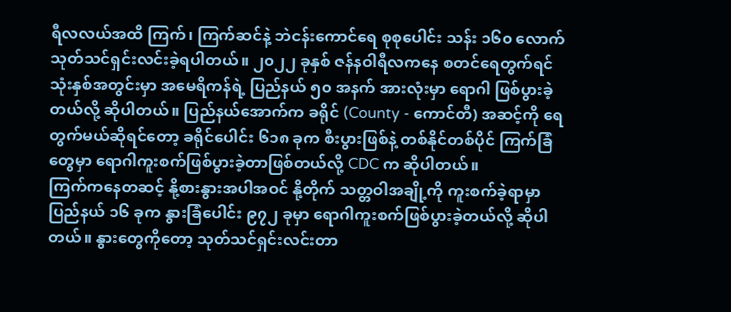ရီလလယ်အထိ ကြက်၊ ကြက်ဆင်နဲ့ ဘဲငန်းကောင်ရေ စုစုပေါင်း သန်း ၁၆၀ လောက် သုတ်သင်ရှင်းလင်းခဲ့ရပါတယ်။ ၂၀၂၂ ခုနှစ် ဇန်နဝါရီလကနေ စတင်ရေတွက်ရင် သုံးနှစ်အတွင်းမှာ အမေရိကန်ရဲ့ ပြည်နယ် ၅၀ အနက် အားလုံးမှာ ရောဂါ ဖြစ်ပွားခဲ့တယ်လို့ ဆိုပါတယ်။ ပြည်နယ်အောက်က ခရိုင် (County - ကောင်တီ) အဆင့်ကို ရေတွက်မယ်ဆိုရင်တော့ ခရိုင်ပေါင်း ၆၁၈ ခုက စီးပွားဖြစ်နဲ့ တစ်နိုင်တစ်ပိုင် ကြက်ခြံတွေမှာ ရောဂါကူးစက်ဖြစ်ပွားခဲ့တာဖြစ်တယ်လို့ CDC က ဆိုပါတယ်။
ကြက်ကနေတဆင့် နို့စားနွားအပါအဝင် နို့တိုက် သတ္တဝါအချို့ကို ကူးစက်ခဲ့ရာမှာ ပြည်နယ် ၁၆ ခုက နွားခြံပေါင်း ၉၇၂ ခုမှာ ရောဂါကူးစက်ဖြစ်ပွားခဲ့တယ်လို့ ဆိုပါ တယ်။ နွားတွေကိုတော့ သုတ်သင်ရှင်းလင်းတာ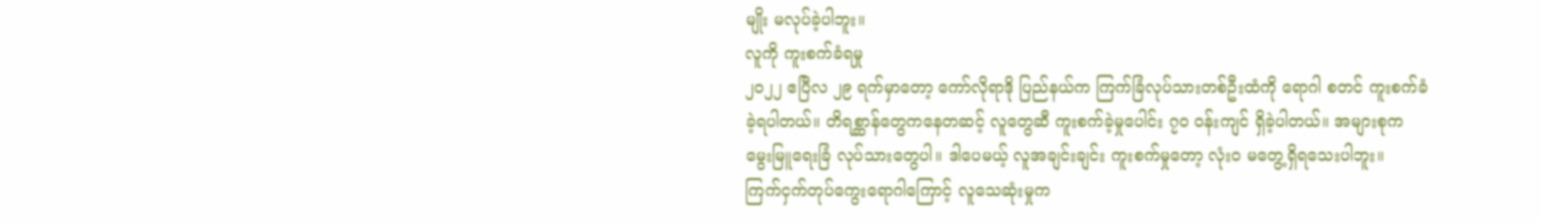မျိုး မလုပ်ခဲ့ပါဘူး။
လူကို ကူးစက်ခံရမှု
၂၀၂၂ ဧပြီလ ၂၉ ရက်မှာတော့ ကော်လိုရာဒို ပြည်နယ်က ကြက်ခြံလုပ်သားတစ်ဦးထံကို ရောဂါ စတင် ကူးစက်ခံခဲ့ရပါတယ်။ တိရစ္ဆာန်တွေကနေတဆင့် လူတွေဆီ ကူးစက်ခဲ့မှုပေါင်း ၇၀ ဝန်းကျင် ရှိခဲ့ပါတယ်။ အများစုက မွေးမြူရေးခြံ လုပ်သားတွေပါ။ ဒါပေမယ့် လူအချင်းချင်း ကူးစက်မှုတော့ လုံးဝ မတွေ့ရှိရသေးပါဘူး။
ကြက်ငှက်တုပ်ကွေးရောဂါကြောင့် လူသေဆုံးမှုက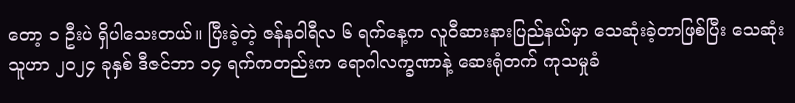တော့ ၁ ဦးပဲ ရှိပါသေးတယ်။ ပြီးခဲ့တဲ့ ဇန်နဝါရီလ ၆ ရက်နေ့က လူဝီဆားနားပြည်နယ်မှာ သေဆုံးခဲ့တာဖြစ်ပြီး သေဆုံးသူဟာ ၂၀၂၄ ခုနှစ် ဒီဇင်ဘာ ၁၄ ရက်ကတည်းက ရောဂါလက္ခဏာနဲ့ ဆေးရုံတက် ကုသမှုခံ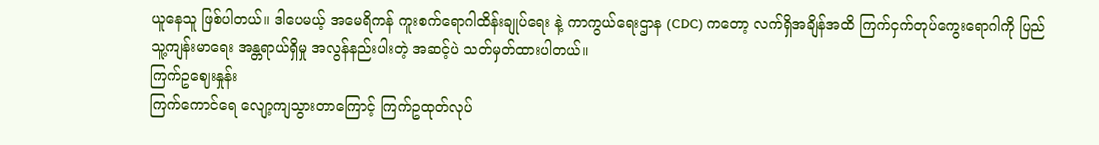ယူနေသူ ဖြစ်ပါတယ်။ ဒါပေမယ့် အမေရိကန် ကူးစက်ရောဂါထိန်းချုပ်ရေး နဲ့ ကာကွယ်ရေးဌာန (CDC) ကတော့ လက်ရှိအချိန်အထိ ကြက်ငှက်တုပ်ကွေးရောဂါကို ပြည်သူ့ကျန်းမာရေး အန္တရာယ်ရှိမှု အလွန်နည်းပါးတဲ့ အဆင့်ပဲ သတ်မှတ်ထားပါတယ်။
ကြက်ဥဈေးနှုန်း
ကြက်ကောင်ရေ လျော့ကျသွားတာကြောင့် ကြက်ဥထုတ်လုပ်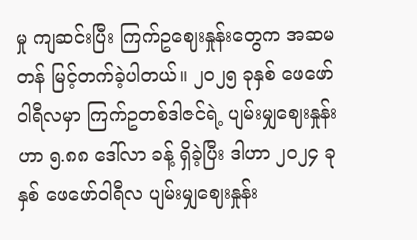မှု ကျဆင်းပြီး ကြက်ဥဈေးနှုန်းတွေက အဆမတန် မြင့်တက်ခဲ့ပါတယ်။ ၂၀၂၅ ခုနှစ် ဖေဖော်ဝါရီလမှာ ကြက်ဥတစ်ဒါဇင်ရဲ့ ပျမ်းမျှဈေးနှုန်းဟာ ၅.၈၈ ဒေါ်လာ ခန့် ရှိခဲ့ပြီး ဒါဟာ ၂၀၂၄ ခုနှစ် ဖေဖော်ဝါရီလ ပျမ်းမျှဈေးနှုန်း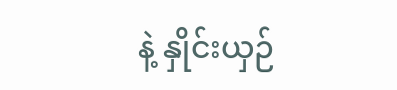နဲ့ နှိုင်းယှဉ်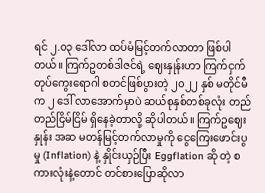ရင် ၂.၀၃ ဒေါ်လာ ထပ်မံမြင့်တက်လာတာ ဖြစ်ပါ တယ်။ ကြက်ဥတစ်ဒါဇင်ရဲ့ ဈေးနှုန်းဟာ ကြက်ငှက်တုပ်ကွေးရောဂါ စတင်ဖြစ်ပွားတဲ့ ၂၀၂၂ နှစ် မတိုင်မီက ၂ ဒေါ် လာအောက်မှာပဲ ဆယ်စုနှစ်တစ်ခုလုံး တည်တည်ငြိမ်ငြိမ် ရှိနေခဲ့တာလို့ ဆိုပါတယ်။ ကြက်ဥဈေးနှုန်း အဆ မတန်မြင့်တက်လာမှုကို ငွေကြေးဖောင်းပွမှု (Inflation) နဲ့ နှိုင်းယှဉ်ပြီး Eggflation ဆို တဲ့ စကားလုံးနဲ့တောင် တင်စားပြောဆိုလာ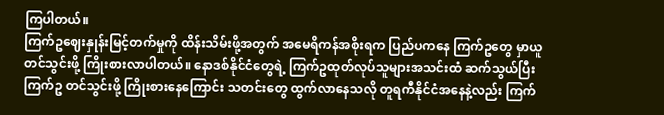ကြပါတယ်။
ကြက်ဥဈေးနှုန်းမြင့်တက်မှုကို ထိန်းသိမ်းဖို့အတွက် အမေရိကန်အစိုးရက ပြည်ပကနေ ကြက်ဥတွေ မှာယူတင်သွင်းဖို့ ကြိုးစားလာပါတယ်။ နောဒစ်နိုင်ငံတွေရဲ့ ကြက်ဥထုတ်လုပ်သူများအသင်းထံ ဆက်သွယ်ပြီး ကြက်ဥ တင်သွင်းဖို့ ကြိုးစားနေကြောင်း သတင်းတွေ ထွက်လာနေသလို တူရကီနိုင်ငံအနေနဲ့လည်း ကြက်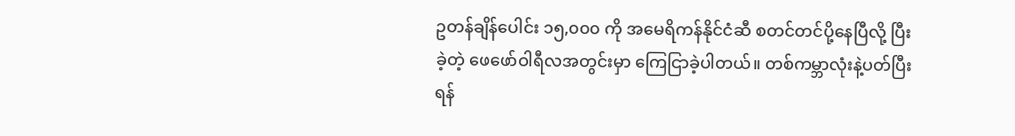ဥတန်ချိန်ပေါင်း ၁၅,၀၀၀ ကို အမေရိကန်နိုင်ငံဆီ စတင်တင်ပို့နေပြီလို့ ပြီးခဲ့တဲ့ ဖေဖော်ဝါရီလအတွင်းမှာ ကြေငြာခဲ့ပါတယ်။ တစ်ကမ္ဘာလုံးနဲ့ပတ်ပြီး ရန်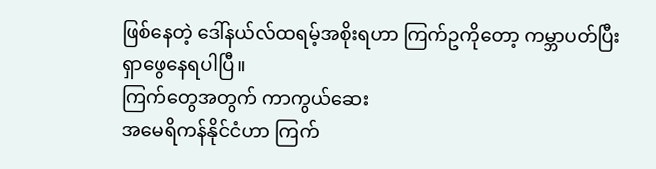ဖြစ်နေတဲ့ ဒေါ်နယ်လ်ထရမ့်အစိုးရဟာ ကြက်ဥကိုတော့ ကမ္ဘာပတ်ပြီး ရှာဖွေနေရပါပြီ။
ကြက်တွေအတွက် ကာကွယ်ဆေး
အမေရိကန်နိုင်ငံဟာ ကြက်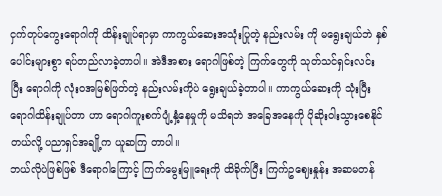ငှက်တုပ်ကွေးရောဂါကို ထိန်းချုပ်ရာမှာ ကာကွယ်ဆေးအသုံးပြုတဲ့ နည်းလမ်း ကို မရွေးချယ်ဘဲ နှစ်ပေါင်းများစွာ ရပ်တည်လာခဲ့တာပါ။ အဲဒီအစား ရောဂါဖြစ်တဲ့ ကြက်တွေကို သုတ်သင်ရှင်းလင်း ပြီး ရောဂါကို လုံးဝအမြစ်ဖြတ်တဲ့ နည်းလမ်းကိုပဲ ရွေးချယ်ခဲ့တာပါ။ ကာကွယ်ဆေးကို သုံးပြီး ရောဂါထိန်းချုပ်တာ ဟာ ရောဂါကူးစက်ပျံ့နှံ့နေမှုကို မသိရဘဲ အခြေအနေကို ပိုဆိုးဝါးသွားစေနိုင်တယ်လို့ ပညာရှင်အချို့က ယူဆကြ တာပါ။
ဘယ်လိုပဲဖြစ်ဖြစ် ဒီရောဂါကြောင့် ကြက်မွေးမြူရေးကို ထိခိုက်ပြီး ကြက်ဥဈေးနှုန်း အဆမတန်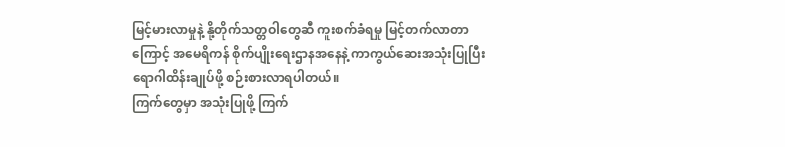မြင့်မားလာမှုနဲ့ နို့တိုက်သတ္တဝါတွေဆီ ကူးစက်ခံရမှု မြင့်တက်လာတာကြောင့် အမေရိကန် စိုက်ပျိုးရေးဌာနအနေနဲ့ ကာကွယ်ဆေးအသုံးပြုပြီး ရောဂါထိန်းချုပ်ဖို့ စဉ်းစားလာရပါတယ်။
ကြက်တွေမှာ အသုံးပြုဖို့ ကြက်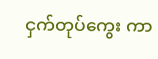ငှက်တုပ်ကွေး ကာ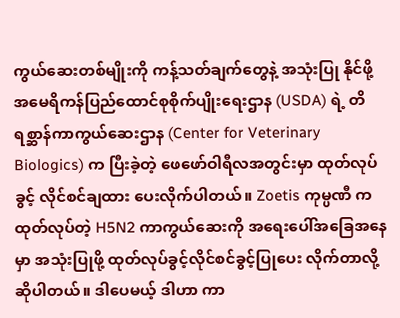ကွယ်ဆေးတစ်မျိုးကို ကန့်သတ်ချက်တွေနဲ့ အသုံးပြု နိုင်ဖို့ အမေရိကန်ပြည်ထောင်စုစိုက်ပျိုးရေးဌာန (USDA) ရဲ့ တိရစ္ဆာန်ကာကွယ်ဆေးဌာန (Center for Veterinary Biologics) က ပြီးခဲ့တဲ့ ဖေဖော်ဝါရီလအတွင်းမှာ ထုတ်လုပ်ခွင့် လိုင်စင်ချထား ပေးလိုက်ပါတယ်။ Zoetis ကုမ္ပဏီ က ထုတ်လုပ်တဲ့ H5N2 ကာကွယ်ဆေးကို အရေးပေါ်အခြေအနေမှာ အသုံးပြုဖို့ ထုတ်လုပ်ခွင့်လိုင်စင်ခွင့်ပြုပေး လိုက်တာလို့ ဆိုပါတယ်။ ဒါပေမယ့် ဒါဟာ ကာ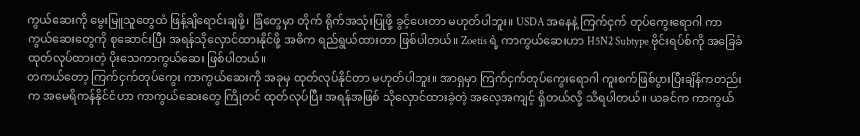ကွယ်ဆေးကို မွေးမြူသူတွေထံ ဖြန့်ချိရောင်းချဖို့၊ ခြံတွေမှာ တိုက် ရိုက်အသုံးပြုဖို့ ခွင့်ပေးတာ မဟုတ်ပါဘူး။ USDA အနေနဲ့ ကြက်ငှက် တုပ်ကွေးရောဂါ ကာကွယ်ဆေးတွေကို စုဆောင်းပြီး အရန်သိုလှောင်ထားနိုင်ဖို့ အဓိက ရည်ရွယ်ထားတာ ဖြစ်ပါတယ်။ Zoetis ရဲ့ ကာကွယ်ဆေးဟာ H5N2 Subtype ဗိုင်းရပ်စ်ကို အခြေခံထုတ်လုပ်ထားတဲ့ ပိုးသေကာကွယ်ဆေး ဖြစ်ပါတယ်။
တကယ်တော့ ကြက်ငှက်တုပ်ကွေး ကာကွယ်ဆေးကို အခုမှ ထုတ်လုပ်နိုင်တာ မဟုတ်ပါဘူး။ အာရှမှာ ကြက်ငှက်တုပ်ကွေးရောဂါ ကူးစက်ဖြစ်ပွားပြီးချိန်ကတည်းက အမေရိကန်နိုင်ငံဟာ ကာကွယ်ဆေးတွေ ကြိုတင် ထုတ်လုပ်ပြီး အရန်အဖြစ် သိုလှောင်ထားခဲ့တဲ့ အလေ့အကျင့် ရှိတယ်လို့ သိရပါတယ်။ ယခင်က ကာကွယ်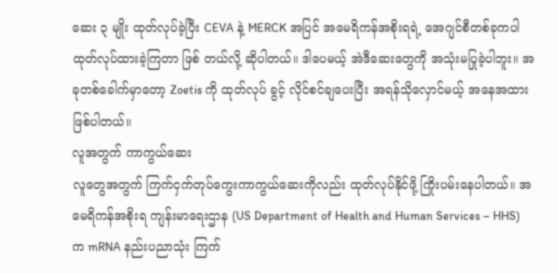ဆေး ၃ မျိုး ထုတ်လုပ်ခဲ့ပြီး CEVA နဲ့ MERCK အပြင် အမေရိကန်အစိုးရရဲ့ အေဂျင်စီတစ်ခုကပါ ထုတ်လုပ်ထားခဲ့ကြတာ ဖြစ် တယ်လို့ ဆိုပါတယ်။ ဒါပေမယ့် အဲဒီဆေးတွေကို အသုံးမပြုခဲ့ပါဘူး။ အခုတစ်ခေါက်မှာတော့ Zoetis ကို ထုတ်လုပ် ခွင့် လိုင်စင်ချပေးပြီး အရန်သိုလှောင်မယ့် အနေအထား ဖြစ်ပါတယ်။
လူအတွက် ကာကွယ်ဆေး
လူတွေအတွက် ကြက်ငှက်တုပ်ကွေးကာကွယ်ဆေးကိုလည်း ထုတ်လုပ်နိုင်ဖို့ ကြိုးပမ်းနေပါတယ်။ အမေရိကန်အစိုးရ ကျန်းမာရေးဌာန (US Department of Health and Human Services – HHS) က mRNA နည်းပညာသုံး ကြက်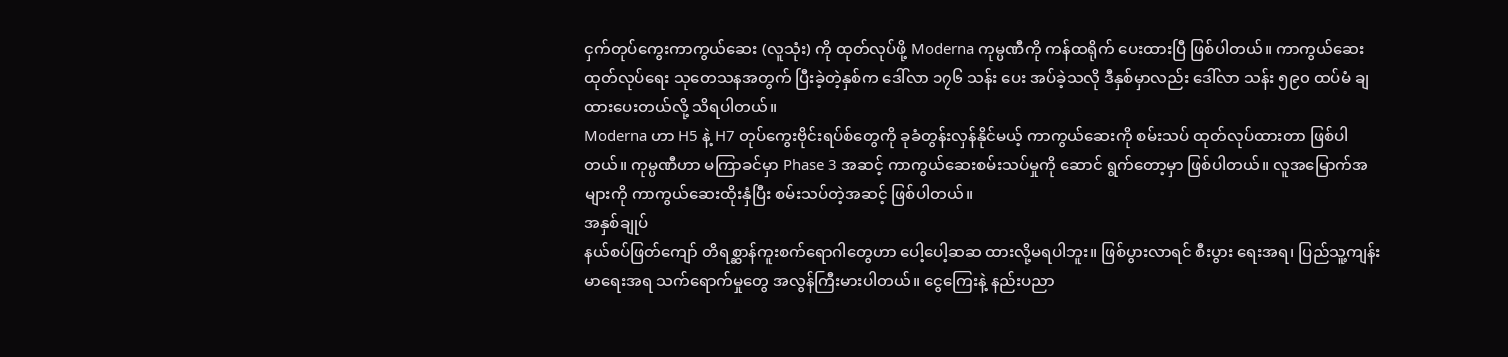ငှက်တုပ်ကွေးကာကွယ်ဆေး (လူသုံး) ကို ထုတ်လုပ်ဖို့ Moderna ကုမ္ပဏီကို ကန်ထရိုက် ပေးထားပြီ ဖြစ်ပါတယ်။ ကာကွယ်ဆေးထုတ်လုပ်ရေး သုတေသနအတွက် ပြီးခဲ့တဲ့နှစ်က ဒေါ်လာ ၁၇၆ သန်း ပေး အပ်ခဲ့သလို ဒီနှစ်မှာလည်း ဒေါ်လာ သန်း ၅၉၀ ထပ်မံ ချထားပေးတယ်လို့ သိရပါတယ်။
Moderna ဟာ H5 နဲ့ H7 တုပ်ကွေးဗိုင်းရပ်စ်တွေကို ခုခံတွန်းလှန်နိုင်မယ့် ကာကွယ်ဆေးကို စမ်းသပ် ထုတ်လုပ်ထားတာ ဖြစ်ပါတယ်။ ကုမ္ပဏီဟာ မကြာခင်မှာ Phase 3 အဆင့် ကာကွယ်ဆေးစမ်းသပ်မှုကို ဆောင် ရွက်တော့မှာ ဖြစ်ပါတယ်။ လူအမြောက်အများကို ကာကွယ်ဆေးထိုးနှံပြီး စမ်းသပ်တဲ့အဆင့် ဖြစ်ပါတယ်။
အနှစ်ချုပ်
နယ်စပ်ဖြတ်ကျော် တိရစ္ဆာန်ကူးစက်ရောဂါတွေဟာ ပေါ့ပေါ့ဆဆ ထားလို့မရပါဘူး။ ဖြစ်ပွားလာရင် စီးပွား ရေးအရ၊ ပြည်သူ့ကျန်းမာရေးအရ သက်ရောက်မှုတွေ အလွန်ကြီးမားပါတယ်။ ငွေကြေးနဲ့ နည်းပညာ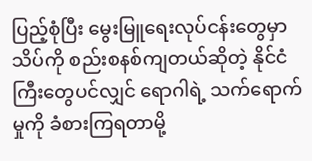ပြည့်စုံပြီး မွေးမြူရေးလုပ်ငန်းတွေမှာ သိပ်ကို စည်းစနစ်ကျတယ်ဆိုတဲ့ နိုင်ငံကြီးတွေပင်လျှင် ရောဂါရဲ့ သက်ရောက်မှုကို ခံစားကြရတာမို့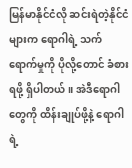မြန်မာနိုင်ငံလို ဆင်းရဲတဲ့နိုင်ငံများက ရောဂါရဲ့ သက်ရောက်မှုကို ပိုလို့တောင် ခံစားရဖို့ ရှိပါတယ်။ အဲဒီရောဂါတွေကို ထိန်းချုပ်ဖို့နဲ့ ရောဂါရဲ့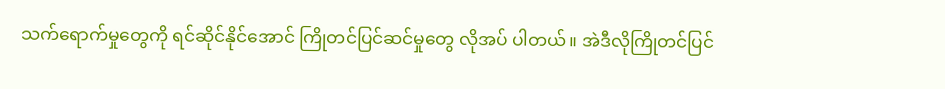သက်ရောက်မှုတွေကို ရင်ဆိုင်နိုင်အောင် ကြိုတင်ပြင်ဆင်မှုတွေ လိုအပ် ပါတယ်။ အဲဒီလိုကြိုတင်ပြင်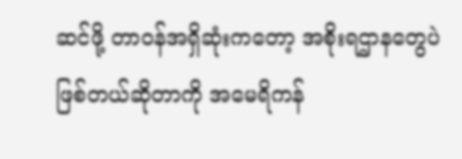ဆင်ဖို့ တာဝန်အရှိဆုံးကတော့ အစိုးရဌာနတွေပဲ ဖြစ်တယ်ဆိုတာကို အမေရိကန်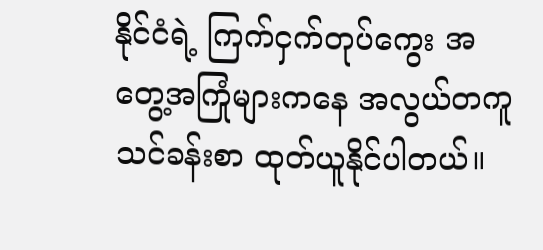နိုင်ငံရဲ့ ကြက်ငှက်တုပ်ကွေး အတွေ့အကြုံများကနေ အလွယ်တကူ သင်ခန်းစာ ထုတ်ယူနိုင်ပါတယ်။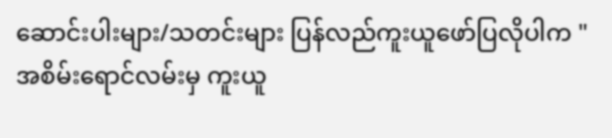ဆောင်းပါးများ/သတင်းများ ပြန်လည်ကူးယူဖော်ပြလိုပါက "အစိမ်းရောင်လမ်းမှ ကူးယူ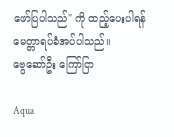ဖော်ပြပါသည်" ကို ထည့်ပေးပါရန် မေတ္တာရပ်ခံအပ်ပါသည်။
ဗွေဆော်ဦး ကြော်ငြာ

Aqua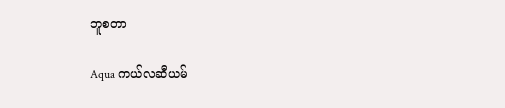ဘူစတာ

Aqua ကယ်လဆီယမ်